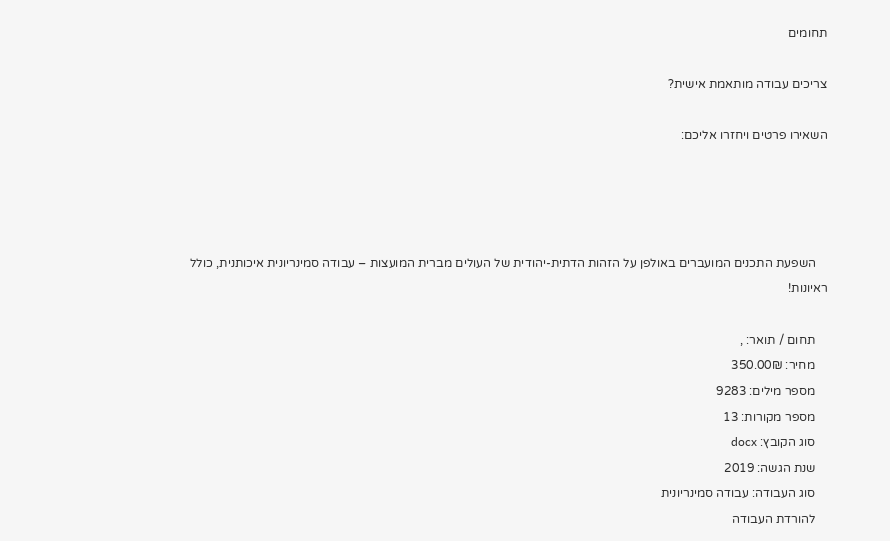תחומים

צריכים עבודה מותאמת אישית?

השאירו פרטים ויחזרו אליכם:




    השפעת התכנים המועברים באולפן על הזהות הדתית-יהודית של העולים מברית המועצות – עבודה סמינריונית איכותנית, כולל ראיונות!

    תחום / תואר: ,
    מחיר: 350.00₪
    מספר מילים: 9283
    מספר מקורות: 13
    סוג הקובץ: docx
    שנת הגשה: 2019
    סוג העבודה: עבודה סמינריונית
    להורדת העבודה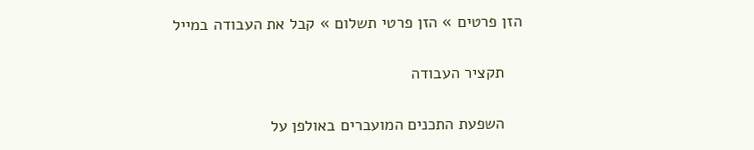הזן פרטים » הזן פרטי תשלום » קבל את העבודה במייל

    תקציר העבודה

    השפעת התכנים המועברים באולפן על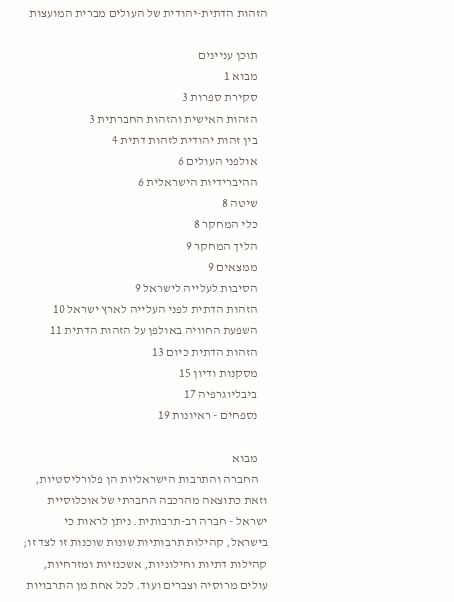הזהות הדתית-יהודית של העולים מברית המועצות

    תוכן עניינים
    מבוא 1
    סקירת ספרות 3
    הזהות האישית והזהות החברתית 3
    בין זהות יהודית לזהות דתית 4
    אולפני העולים 6
    ההיברידיות הישראלית 6
    שיטה 8
    כלי המחקר 8
    הליך המחקר 9
    ממצאים 9
    הסיבות לעלייה לישראל 9
    הזהות הדתית לפני העלייה לארץ ישראל 10
    השפעת החוויה באולפן על הזהות הדתית 11
    הזהות הדתית כיום 13
    מסקנות ודיון 15
    ביבליוגרפיה 17
    נספחים - ראיונות 19

    מבוא
    החברה והתרבות הישראליות הן פלורליסטיות, וזאת כתוצאה מהרכבה החברתי של אוכלוסיית ישראל - חברה רב-תרבותית. ניתן לראות כי בישראל, קהילות תרבותיות שונות שוכנות זו לצד זו; קהילות דתיות וחילוניות, אשכנזיות ומזרחיות, עולים מרוסיה וצברים ועוד. לכל אחת מן התרבויות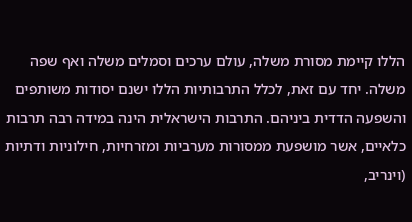הללו קיימת מסורת משלה, עולם ערכים וסמלים משלה ואף שפה משלה. יחד עם זאת, לכלל התרבותיות הללו ישנם יסודות משותפים והשפעה הדדית ביניהם. התרבות הישראלית הינה במידה רבה תרבות כלאיים, אשר מושפעת ממסורות מערביות ומזרחיות, חילוניות ודתיות (וינריב,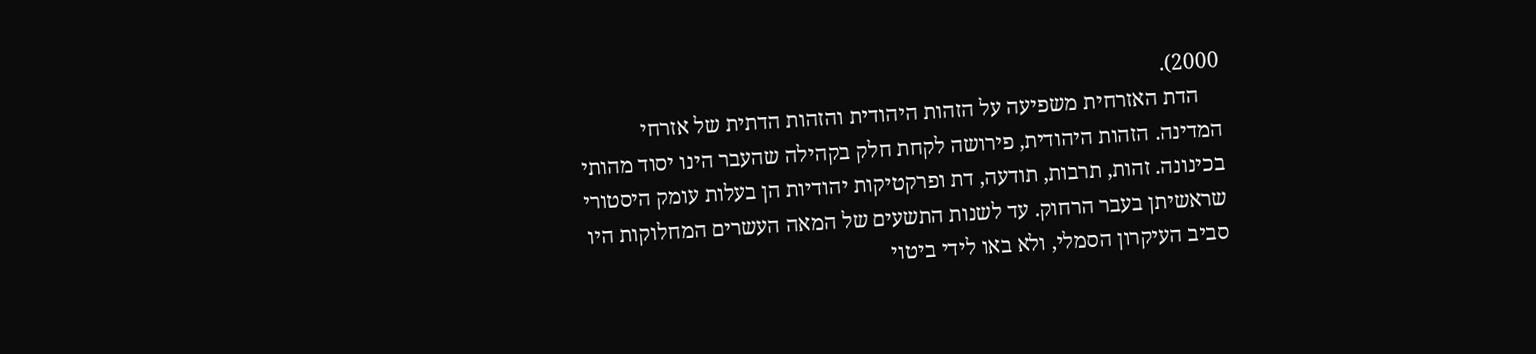2000).
    הדת האזרחית משפיעה על הזהות היהודית והזהות הדתית של אזרחי המדינה. הזהות היהודית, פירושה לקחת חלק בקהילה שהעבר הינו יסוד מהותי בכינונה. זהות, תרבות, תודעה, דת ופרקטיקות יהודיות הן בעלות עומק היסטורי שראשיתן בעבר הרחוק. עד לשנות התשעים של המאה העשרים המחלוקות היו סביב העיקרון הסמלי, ולא באו לידי ביטוי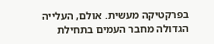בפרקטיקה מעשית. אולם, העלייה הגדולה מחבר העמים בתחילת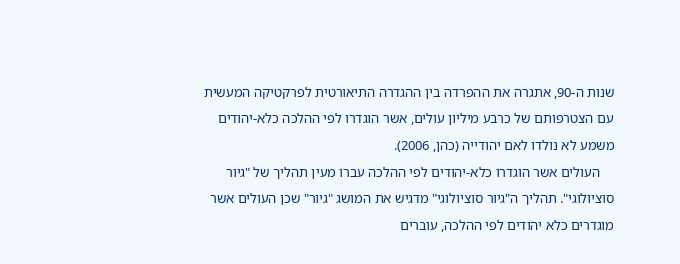שנות ה-90, אתגרה את ההפרדה בין ההגדרה התיאורטית לפרקטיקה המעשית עם הצטרפותם של כרבע מיליון עולים, אשר הוגדרו לפי ההלכה כלא-יהודים משמע לא נולדו לאם יהודייה (כהן, 2006).
    העולים אשר הוגדרו כלא-יהודים לפי ההלכה עברו מעין תהליך של "גיור סוציולוגי". תהליך ה"גיור סוציולוגי" מדגיש את המושג "גיור" שכן העולים אשר מוגדרים כלא יהודים לפי ההלכה, עוברים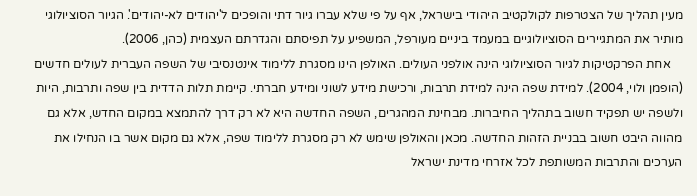מעין תהליך של הצטרפות לקולקטיב היהודי בישראל, אף על פי שלא עברו גיור דתי והופכים ל'יהודים לא-יהודים'. הגיור הסוציולוגי מותיר את המתגיירים הסוציולוגיים במעמד ביניים מעורפל, המשפיע על תפיסתם והגדרתם העצמית (כהן, 2006).
    אחת הפרקטיקות לגיור הסוציולוגי הינה אולפני העולים. האולפן הינו מסגרת ללימוד אינטנסיבי של השפה העברית לעולים חדשים (הופמן ולוי, 2004). למידת שפה הינה למידת תרבות, ורכישת מידע לשוני ומידע חברתי. קיימת תלות הדדית בין שפה ותרבות, היות ולשפה יש תפקיד חשוב בתהליך החיברות. מבחינת המהגרים, השפה החדשה היא לא רק דרך להתמצא במקום החדש, אלא גם מהווה היבט חשוב בבניית הזהות החדשה. מכאן והאולפן שימש לא רק מסגרת ללימוד שפה, אלא גם מקום אשר בו הנחילו את הערכים והתרבות המשותפת לכל אזרחי מדינת ישראל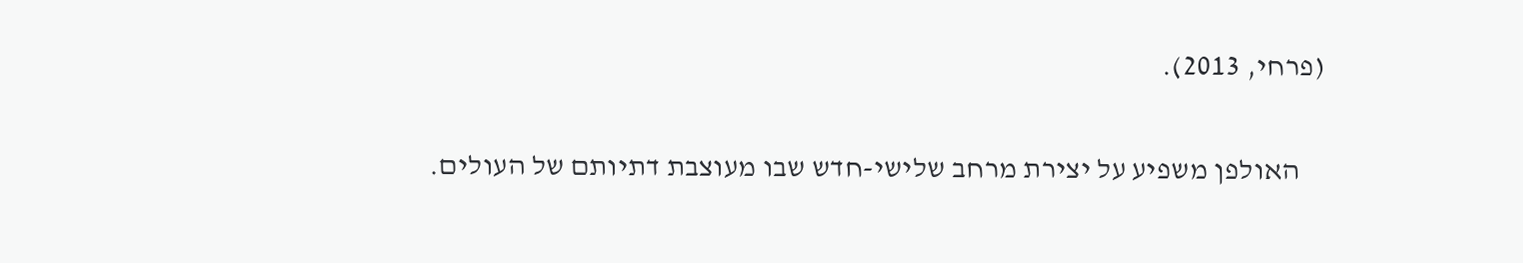(פרחי, 2013).

    האולפן משפיע על יצירת מרחב שלישי-חדש שבו מעוצבת דתיותם של העולים.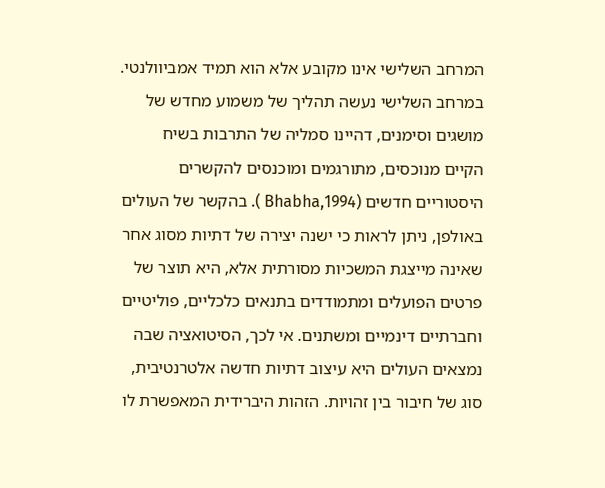המרחב השלישי אינו מקובע אלא הוא תמיד אמביוולנטי. במרחב השלישי נעשה תהליך של משמוע מחדש של מושגים וסימנים, דהיינו סמליה של התרבות בשיח הקיים מנוכסים, מתורגמים ומוכנסים להקשרים היסטוריים חדשים (Bhabha,1994 ). בהקשר של העולים באולפן, ניתן לראות כי ישנה יצירה של דתיות מסוג אחר שאינה מייצגת המשכיות מסורתית אלא, היא תוצר של פרטים הפועלים ומתמודדים בתנאים כלכליים, פוליטיים וחברתיים דינמיים ומשתנים. אי לכך, הסיטואציה שבה נמצאים העולים היא עיצוב דתיות חדשה אלטרנטיבית, סוג של חיבור בין זהויות. הזהות היברידית המאפשרת לו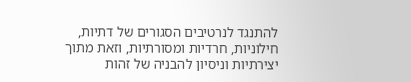להתנגד לנרטיבים הסגורים של דתיות, חילוניות, חרדיות ומסורתיות, וזאת מתוך יצירתיות וניסיון להבניה של זהות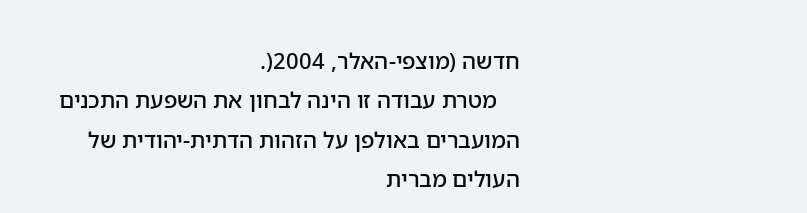חדשה (מוצפי-האלר, 2004(.
    מטרת עבודה זו הינה לבחון את השפעת התכנים המועברים באולפן על הזהות הדתית-יהודית של העולים מברית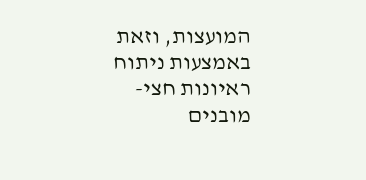המועצות, וזאת באמצעות ניתוח ראיונות חצי-מובנים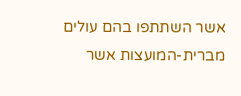אשר השתתפו בהם עולים מברית-המועצות אשר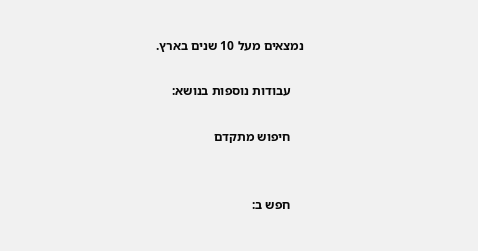נמצאים מעל 10 שנים בארץ.

    עבודות נוספות בנושא:

    חיפוש מתקדם


    חפש ב: